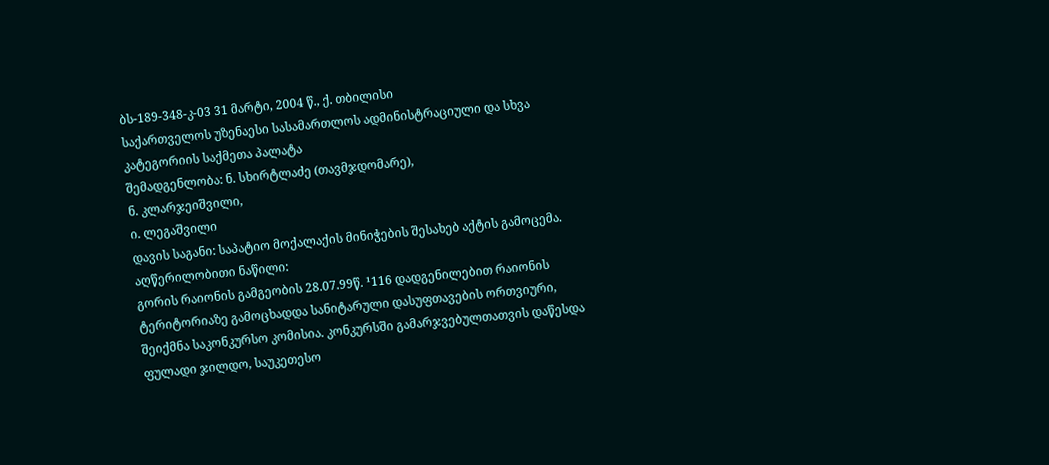ბს-189-348-კ-03 31 მარტი, 2004 წ., ქ. თბილისი
საქართველოს უზენაესი სასამართლოს ადმინისტრაციული და სხვა კატეგორიის საქმეთა პალატა
შემადგენლობა: ნ. სხირტლაძე (თავმჯდომარე),
ნ. კლარჯეიშვილი,
ი. ლეგაშვილი
დავის საგანი: საპატიო მოქალაქის მინიჭების შესახებ აქტის გამოცემა.
აღწერილობითი ნაწილი:
გორის რაიონის გამგეობის 28.07.99წ. ¹116 დადგენილებით რაიონის ტერიტორიაზე გამოცხადდა სანიტარული დასუფთავების ორთვიური, შეიქმნა საკონკურსო კომისია. კონკურსში გამარჯვებულთათვის დაწესდა ფულადი ჯილდო, საუკეთესო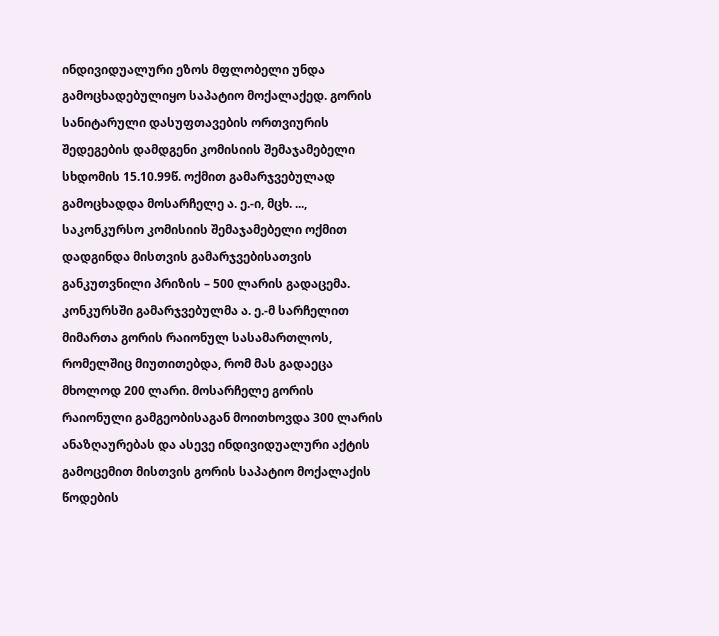ინდივიდუალური ეზოს მფლობელი უნდა გამოცხადებულიყო საპატიო მოქალაქედ. გორის სანიტარული დასუფთავების ორთვიურის შედეგების დამდგენი კომისიის შემაჯამებელი სხდომის 15.10.99წ. ოქმით გამარჯვებულად გამოცხადდა მოსარჩელე ა. ე.-ი, მცხ. ..., საკონკურსო კომისიის შემაჯამებელი ოქმით დადგინდა მისთვის გამარჯვებისათვის განკუთვნილი პრიზის – 500 ლარის გადაცემა.
კონკურსში გამარჯვებულმა ა. ე.-მ სარჩელით მიმართა გორის რაიონულ სასამართლოს, რომელშიც მიუთითებდა, რომ მას გადაეცა მხოლოდ 200 ლარი. მოსარჩელე გორის რაიონული გამგეობისაგან მოითხოვდა 300 ლარის ანაზღაურებას და ასევე ინდივიდუალური აქტის გამოცემით მისთვის გორის საპატიო მოქალაქის წოდების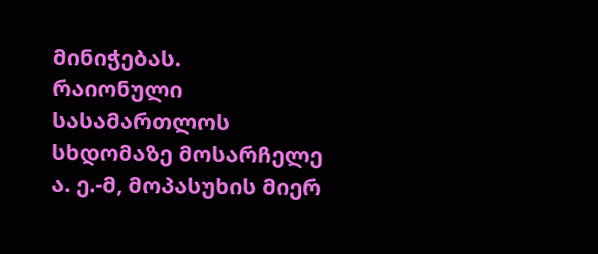მინიჭებას.
რაიონული სასამართლოს სხდომაზე მოსარჩელე ა. ე.-მ, მოპასუხის მიერ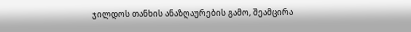ჯილდოს თანხის ანაზღაურების გამო, შეამცირა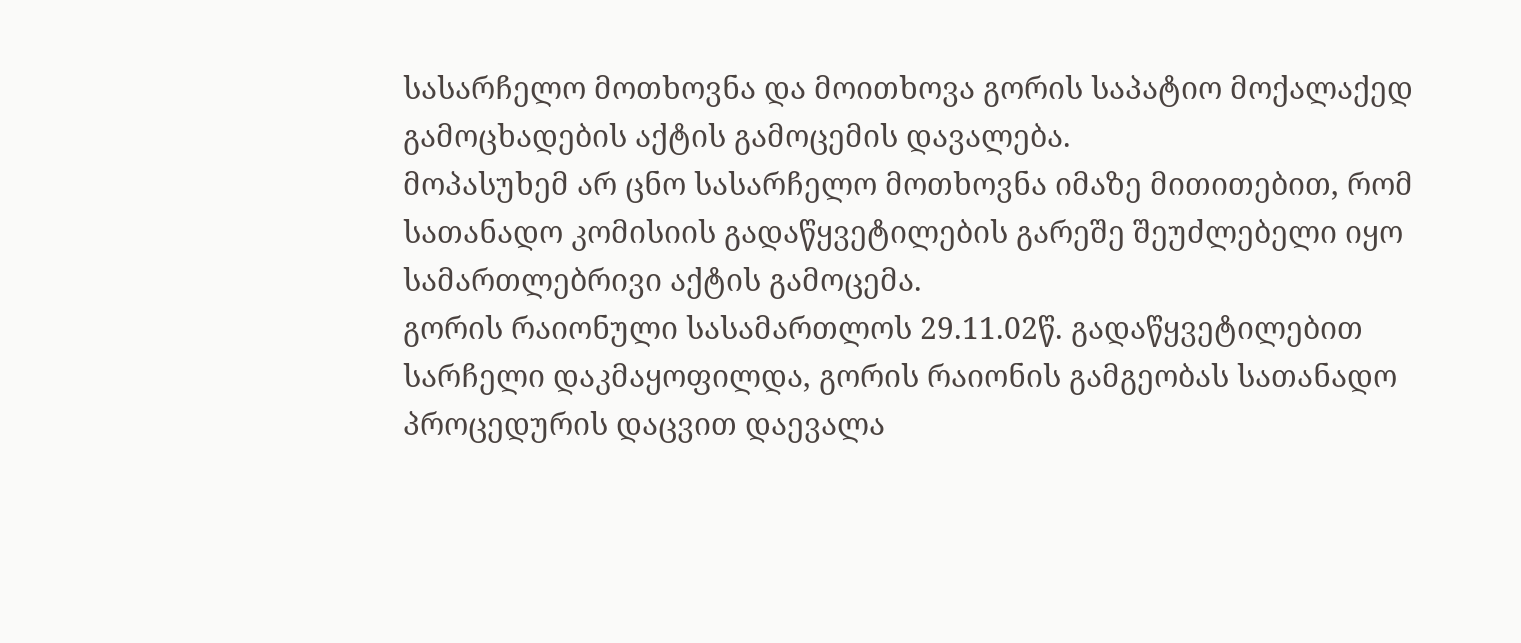სასარჩელო მოთხოვნა და მოითხოვა გორის საპატიო მოქალაქედ გამოცხადების აქტის გამოცემის დავალება.
მოპასუხემ არ ცნო სასარჩელო მოთხოვნა იმაზე მითითებით, რომ სათანადო კომისიის გადაწყვეტილების გარეშე შეუძლებელი იყო სამართლებრივი აქტის გამოცემა.
გორის რაიონული სასამართლოს 29.11.02წ. გადაწყვეტილებით სარჩელი დაკმაყოფილდა, გორის რაიონის გამგეობას სათანადო პროცედურის დაცვით დაევალა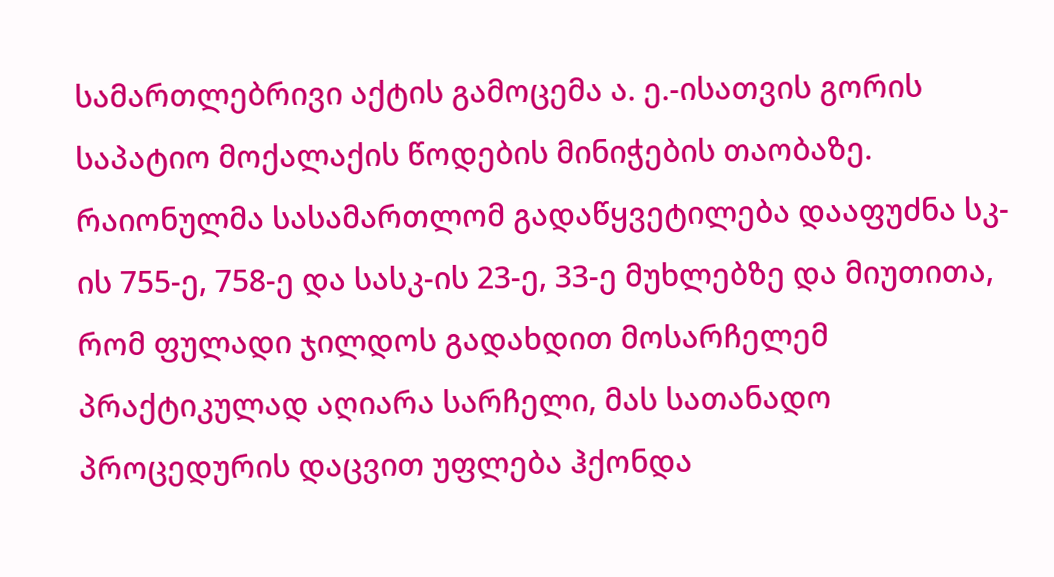სამართლებრივი აქტის გამოცემა ა. ე.-ისათვის გორის საპატიო მოქალაქის წოდების მინიჭების თაობაზე. რაიონულმა სასამართლომ გადაწყვეტილება დააფუძნა სკ-ის 755-ე, 758-ე და სასკ-ის 23-ე, 33-ე მუხლებზე და მიუთითა, რომ ფულადი ჯილდოს გადახდით მოსარჩელემ პრაქტიკულად აღიარა სარჩელი, მას სათანადო პროცედურის დაცვით უფლება ჰქონდა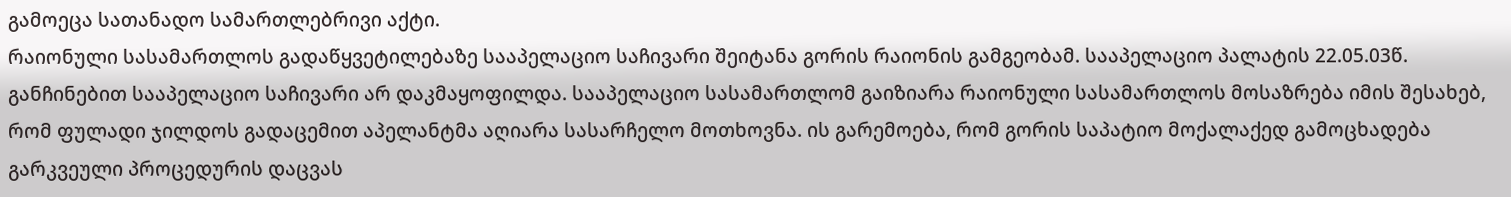გამოეცა სათანადო სამართლებრივი აქტი.
რაიონული სასამართლოს გადაწყვეტილებაზე სააპელაციო საჩივარი შეიტანა გორის რაიონის გამგეობამ. სააპელაციო პალატის 22.05.03წ. განჩინებით სააპელაციო საჩივარი არ დაკმაყოფილდა. სააპელაციო სასამართლომ გაიზიარა რაიონული სასამართლოს მოსაზრება იმის შესახებ, რომ ფულადი ჯილდოს გადაცემით აპელანტმა აღიარა სასარჩელო მოთხოვნა. ის გარემოება, რომ გორის საპატიო მოქალაქედ გამოცხადება გარკვეული პროცედურის დაცვას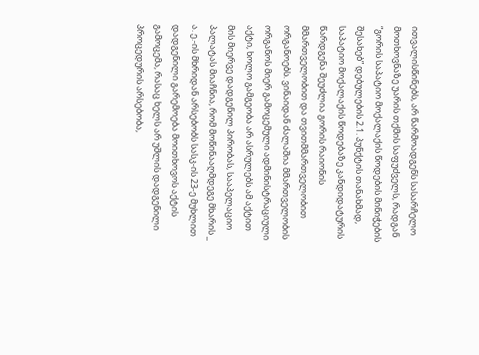ითვალისწინებს, არ წარმოადგენს სასარჩელო მოთხოვნაზე უარის თქმის საფუძველს, რადგან “გორის საპატიო მოქალაქის წოდების მინიჭების შესახებ” დებულების 2.1. პუნქტის თანახმად, საპატიო მოქალაქის წოდებაზე კანდიდატურის წარდგენა შეუძლია გორის რაიონის მმართველობით და თვითმმართველობით ორგანოებს. ვინაიდან ძალაშია მმართველობის ორგანოს მიერ გამოცემული ადმინისტრაციული აქტი, ხოლო გამგეობა არ ასრულებს ამ აქტით მის მიერვე დადგენილ პირობას, სააპელაციო პალატას მიაჩნია, რომ მოწინააღმდეგე მხარის _ ა. ე.-ის მხრიდან არსებობს სასკ-ის 23-ე მუხლით დადგენილი გარემოება მოითხოვოს აქტის გამოცემა, რასაც ხელს არ უშლის დადგენილი პროცედურის არსებობა,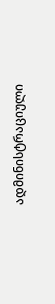ადმინისტრაციული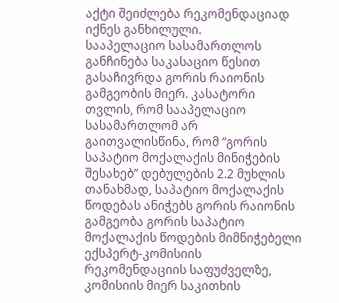აქტი შეიძლება რეკომენდაციად იქნეს განხილული.
სააპელაციო სასამართლოს განჩინება საკასაციო წესით გასაჩივრდა გორის რაიონის გამგეობის მიერ. კასატორი თვლის, რომ სააპელაციო სასამართლომ არ გაითვალისწინა, რომ “გორის საპატიო მოქალაქის მინიჭების შესახებ” დებულების 2.2 მუხლის თანახმად, საპატიო მოქალაქის წოდებას ანიჭებს გორის რაიონის გამგეობა გორის საპატიო მოქალაქის წოდების მიმნიჭებელი ექსპერტ-კომისიის რეკომენდაციის საფუძველზე, კომისიის მიერ საკითხის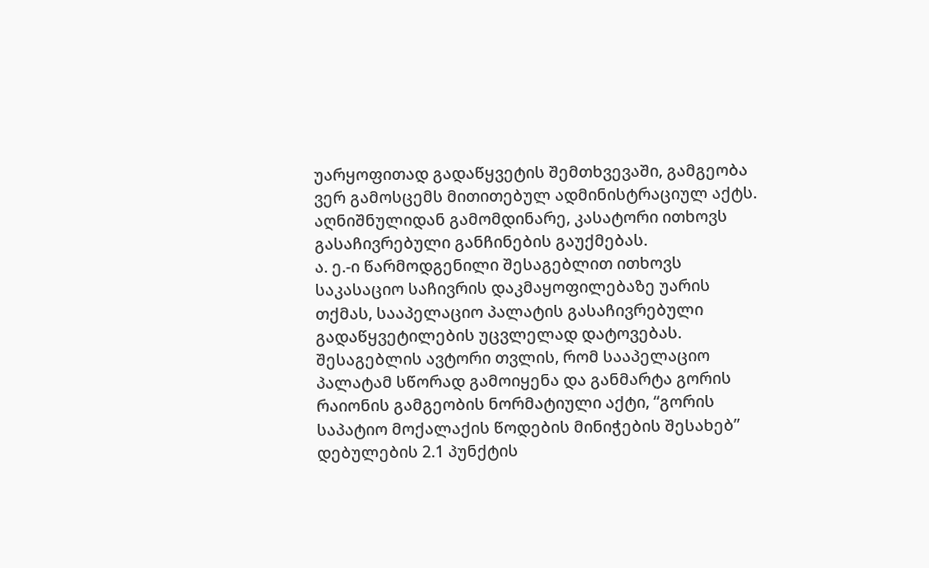უარყოფითად გადაწყვეტის შემთხვევაში, გამგეობა ვერ გამოსცემს მითითებულ ადმინისტრაციულ აქტს. აღნიშნულიდან გამომდინარე, კასატორი ითხოვს გასაჩივრებული განჩინების გაუქმებას.
ა. ე.-ი წარმოდგენილი შესაგებლით ითხოვს საკასაციო საჩივრის დაკმაყოფილებაზე უარის თქმას, სააპელაციო პალატის გასაჩივრებული გადაწყვეტილების უცვლელად დატოვებას. შესაგებლის ავტორი თვლის, რომ სააპელაციო პალატამ სწორად გამოიყენა და განმარტა გორის რაიონის გამგეობის ნორმატიული აქტი, “გორის საპატიო მოქალაქის წოდების მინიჭების შესახებ” დებულების 2.1 პუნქტის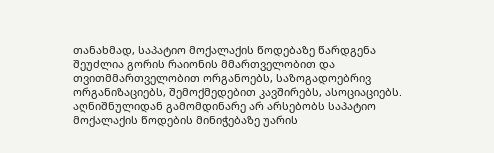თანახმად, საპატიო მოქალაქის წოდებაზე წარდგენა შეუძლია გორის რაიონის მმართველობით და თვითმმართველობით ორგანოებს, საზოგადოებრივ ორგანიზაციებს, შემოქმედებით კავშირებს, ასოციაციებს. აღნიშნულიდან გამომდინარე არ არსებობს საპატიო მოქალაქის წოდების მინიჭებაზე უარის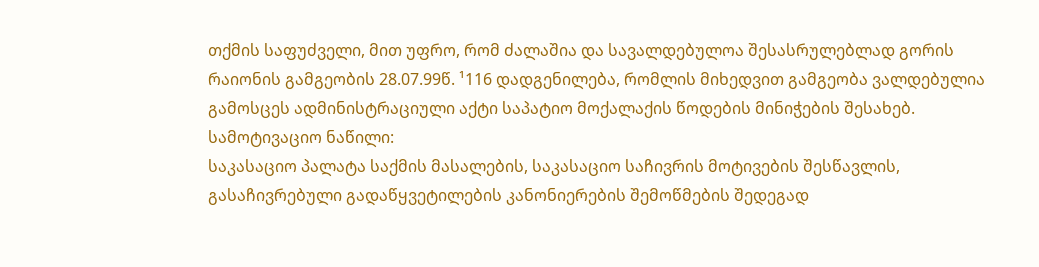თქმის საფუძველი, მით უფრო, რომ ძალაშია და სავალდებულოა შესასრულებლად გორის რაიონის გამგეობის 28.07.99წ. ¹116 დადგენილება, რომლის მიხედვით გამგეობა ვალდებულია გამოსცეს ადმინისტრაციული აქტი საპატიო მოქალაქის წოდების მინიჭების შესახებ.
სამოტივაციო ნაწილი:
საკასაციო პალატა საქმის მასალების, საკასაციო საჩივრის მოტივების შესწავლის, გასაჩივრებული გადაწყვეტილების კანონიერების შემოწმების შედეგად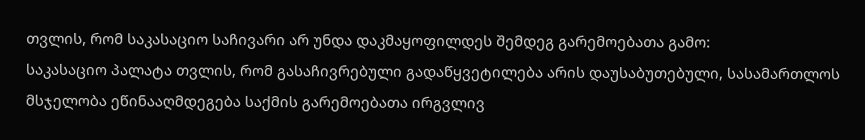თვლის, რომ საკასაციო საჩივარი არ უნდა დაკმაყოფილდეს შემდეგ გარემოებათა გამო:
საკასაციო პალატა თვლის, რომ გასაჩივრებული გადაწყვეტილება არის დაუსაბუთებული, სასამართლოს მსჯელობა ეწინააღმდეგება საქმის გარემოებათა ირგვლივ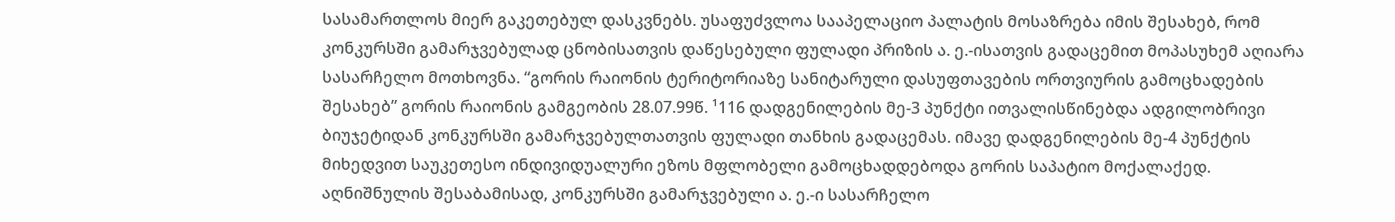სასამართლოს მიერ გაკეთებულ დასკვნებს. უსაფუძვლოა სააპელაციო პალატის მოსაზრება იმის შესახებ, რომ კონკურსში გამარჯვებულად ცნობისათვის დაწესებული ფულადი პრიზის ა. ე.-ისათვის გადაცემით მოპასუხემ აღიარა სასარჩელო მოთხოვნა. “გორის რაიონის ტერიტორიაზე სანიტარული დასუფთავების ორთვიურის გამოცხადების შესახებ” გორის რაიონის გამგეობის 28.07.99წ. ¹116 დადგენილების მე-3 პუნქტი ითვალისწინებდა ადგილობრივი ბიუჯეტიდან კონკურსში გამარჯვებულთათვის ფულადი თანხის გადაცემას. იმავე დადგენილების მე-4 პუნქტის მიხედვით საუკეთესო ინდივიდუალური ეზოს მფლობელი გამოცხადდებოდა გორის საპატიო მოქალაქედ. აღნიშნულის შესაბამისად, კონკურსში გამარჯვებული ა. ე.-ი სასარჩელო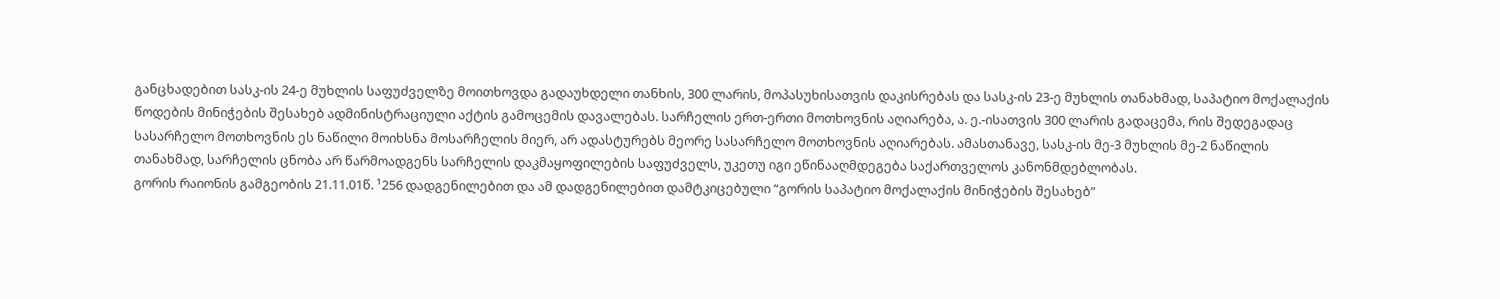განცხადებით სასკ-ის 24-ე მუხლის საფუძველზე მოითხოვდა გადაუხდელი თანხის, 300 ლარის, მოპასუხისათვის დაკისრებას და სასკ-ის 23-ე მუხლის თანახმად, საპატიო მოქალაქის წოდების მინიჭების შესახებ ადმინისტრაციული აქტის გამოცემის დავალებას. სარჩელის ერთ-ერთი მოთხოვნის აღიარება, ა. ე.-ისათვის 300 ლარის გადაცემა, რის შედეგადაც სასარჩელო მოთხოვნის ეს ნაწილი მოიხსნა მოსარჩელის მიერ, არ ადასტურებს მეორე სასარჩელო მოთხოვნის აღიარებას. ამასთანავე, სასკ-ის მე-3 მუხლის მე-2 ნაწილის თანახმად, სარჩელის ცნობა არ წარმოადგენს სარჩელის დაკმაყოფილების საფუძველს, უკეთუ იგი ეწინააღმდეგება საქართველოს კანონმდებლობას.
გორის რაიონის გამგეობის 21.11.01წ. ¹256 დადგენილებით და ამ დადგენილებით დამტკიცებული “გორის საპატიო მოქალაქის მინიჭების შესახებ”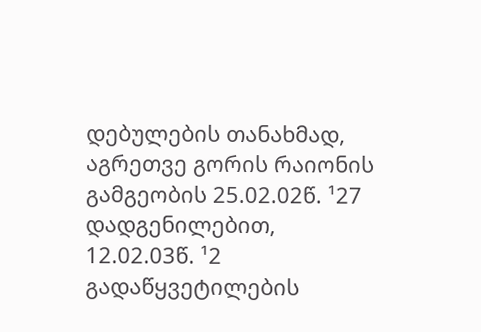დებულების თანახმად, აგრეთვე გორის რაიონის გამგეობის 25.02.02წ. ¹27 დადგენილებით, 12.02.03წ. ¹2 გადაწყვეტილების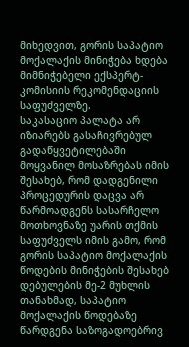მიხედვით, გორის საპატიო მოქალაქის მინიჭება ხდება მიმნიჭებელი ექსპერტ-კომისიის რეკომენდაციის საფუძველზე.
საკასაციო პალატა არ იზიარებს გასაჩივრებულ გადაწყვეტილებაში მოყვანილ მოსაზრებას იმის შესახებ, რომ დადგენილი პროცედურის დაცვა არ წარმოადგენს სასარჩელო მოთხოვნაზე უარის თქმის საფუძველს იმის გამო, რომ გორის საპატიო მოქალაქის წოდების მინიჭების შესახებ დებულების მე-2 მუხლის თანახმად, საპატიო მოქალაქის წოდებაზე წარდგენა საზოგადოებრივ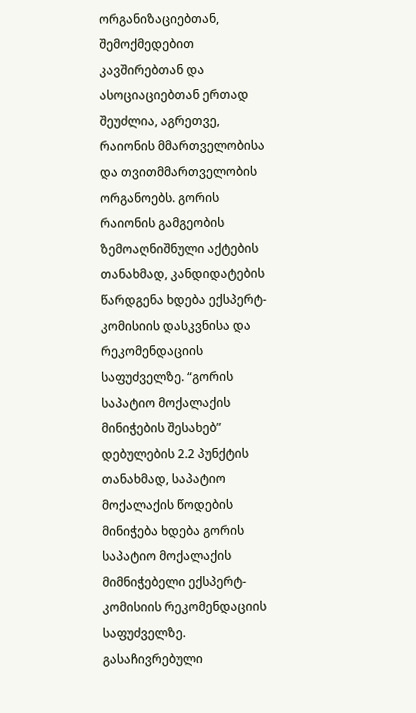ორგანიზაციებთან, შემოქმედებით კავშირებთან და ასოციაციებთან ერთად შეუძლია, აგრეთვე, რაიონის მმართველობისა და თვითმმართველობის ორგანოებს. გორის რაიონის გამგეობის ზემოაღნიშნული აქტების თანახმად, კანდიდატების წარდგენა ხდება ექსპერტ-კომისიის დასკვნისა და რეკომენდაციის საფუძველზე. “გორის საპატიო მოქალაქის მინიჭების შესახებ” დებულების 2.2 პუნქტის თანახმად, საპატიო მოქალაქის წოდების მინიჭება ხდება გორის საპატიო მოქალაქის მიმნიჭებელი ექსპერტ-კომისიის რეკომენდაციის საფუძველზე. გასაჩივრებული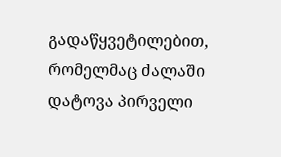გადაწყვეტილებით, რომელმაც ძალაში დატოვა პირველი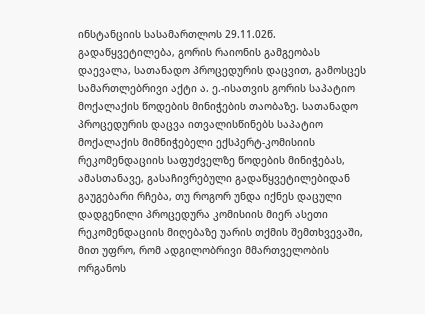ინსტანციის სასამართლოს 29.11.02წ. გადაწყვეტილება, გორის რაიონის გამგეობას დაევალა, სათანადო პროცედურის დაცვით, გამოსცეს სამართლებრივი აქტი ა. ე.-ისათვის გორის საპატიო მოქალაქის წოდების მინიჭების თაობაზე. სათანადო პროცედურის დაცვა ითვალისწინებს საპატიო მოქალაქის მიმნიჭებელი ექსპერტ-კომისიის რეკომენდაციის საფუძველზე წოდების მინიჭებას, ამასთანავე, გასაჩივრებული გადაწყვეტილებიდან გაუგებარი რჩება, თუ როგორ უნდა იქნეს დაცული დადგენილი პროცედურა კომისიის მიერ ასეთი რეკომენდაციის მიღებაზე უარის თქმის შემთხვევაში, მით უფრო, რომ ადგილობრივი მმართველობის ორგანოს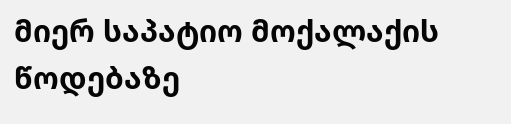მიერ საპატიო მოქალაქის წოდებაზე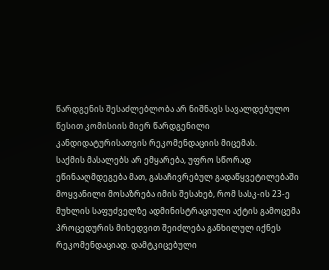წარდგენის შესაძლებლობა არ ნიშნავს სავალდებულო წესით კომისიის მიერ წარდგენილი კანდიდატურისათვის რეკომენდაციის მიცემას.
საქმის მასალებს არ ემყარება, უფრო სწორად ეწინააღმდეგება მათ, გასაჩივრებულ გადაწყვეტილებაში მოყვანილი მოსაზრება იმის შესახებ, რომ სასკ-ის 23-ე მუხლის საფუძველზე ადმინისტრაციული აქტის გამოცემა პროცედურის მიხედვით შეიძლება განხილულ იქნეს რეკომენდაციად. დამტკიცებული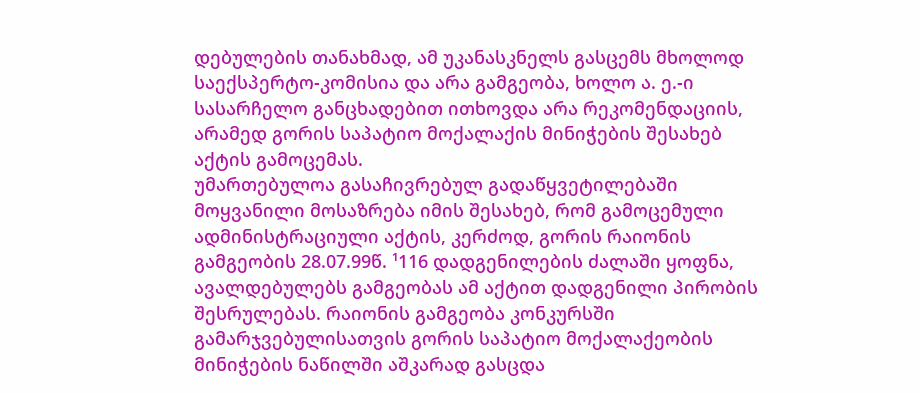დებულების თანახმად, ამ უკანასკნელს გასცემს მხოლოდ საექსპერტო-კომისია და არა გამგეობა, ხოლო ა. ე.-ი სასარჩელო განცხადებით ითხოვდა არა რეკომენდაციის, არამედ გორის საპატიო მოქალაქის მინიჭების შესახებ აქტის გამოცემას.
უმართებულოა გასაჩივრებულ გადაწყვეტილებაში მოყვანილი მოსაზრება იმის შესახებ, რომ გამოცემული ადმინისტრაციული აქტის, კერძოდ, გორის რაიონის გამგეობის 28.07.99წ. ¹116 დადგენილების ძალაში ყოფნა, ავალდებულებს გამგეობას ამ აქტით დადგენილი პირობის შესრულებას. რაიონის გამგეობა კონკურსში გამარჯვებულისათვის გორის საპატიო მოქალაქეობის მინიჭების ნაწილში აშკარად გასცდა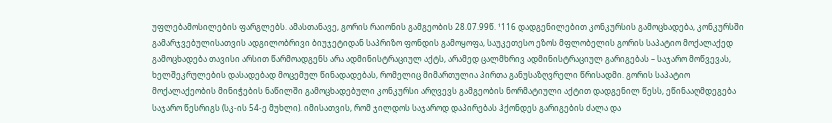უფლებამოსილების ფარგლებს. ამასთანავე, გორის რაიონის გამგეობის 28.07.99წ. ¹116 დადგენილებით კონკურსის გამოცხადება, კონკურსში გამარჯვებულისათვის ადგილობრივი ბიუჯეტიდან საპრიზო ფონდის გამოყოფა, საუკეთესო ეზოს მფლობელის გორის საპატიო მოქალაქედ გამოცხადება თავისი არსით წარმოადგენს არა ადმინისტრაციულ აქტს, არამედ ცალმხრივ ადმინისტრაციულ გარიგებას – საჯარო მოწვევას, ხელშეკრულების დასადებად მოცემულ წინადადებას, რომელიც მიმართულია პირთა განუსაზღვრელი წრისადმი. გორის საპატიო მოქალაქეობის მინიჭების ნაწილში გამოცხადებული კონკურსი არღვევს გამგეობის ნორმატიული აქტით დადგენილ წესს, ეწინააღმდეგება საჯარო წესრიგს (სკ-ის 54-ე მუხლი). იმისათვის, რომ ჯილდოს საჯაროდ დაპირებას ჰქონდეს გარიგების ძალა და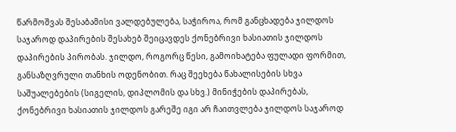წარმოშვას შესაბამისი ვალდებულება, საჭიროა, რომ განცხადება ჯილდოს საჯაროდ დაპირების შესახებ შეიცავდეს ქონებრივი ხასიათის ჯილდოს დაპირების პირობას. ჯილდო, როგორც წესი, გამოიხატება ფულადი ფორმით, განსაზღვრული თანხის ოდენობით. რაც შეეხება წახალისების სხვა საშუალებების (სიგელის, დიპლომის და სხვ.) მინიჭების დაპირებას, ქონებრივი ხასიათის ჯილდოს გარეშე იგი არ ჩაითვლება ჯილდოს საჯაროდ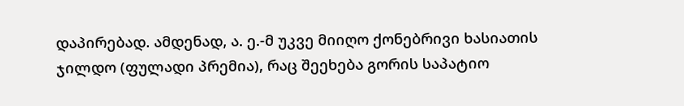დაპირებად. ამდენად, ა. ე.-მ უკვე მიიღო ქონებრივი ხასიათის ჯილდო (ფულადი პრემია), რაც შეეხება გორის საპატიო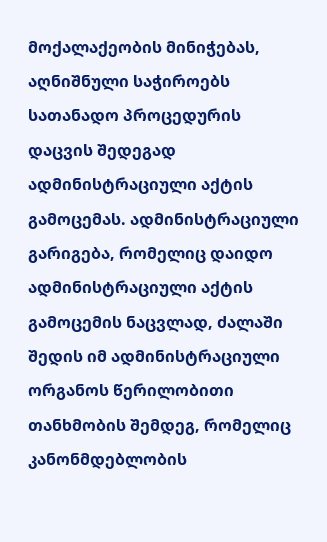მოქალაქეობის მინიჭებას, აღნიშნული საჭიროებს სათანადო პროცედურის დაცვის შედეგად ადმინისტრაციული აქტის გამოცემას. ადმინისტრაციული გარიგება, რომელიც დაიდო ადმინისტრაციული აქტის გამოცემის ნაცვლად, ძალაში შედის იმ ადმინისტრაციული ორგანოს წერილობითი თანხმობის შემდეგ, რომელიც კანონმდებლობის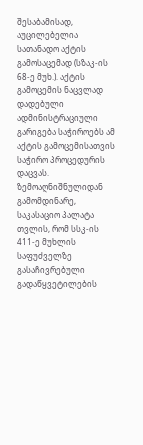შესაბამისად, აუცილებელია სათანადო აქტის გამოსაცემად (სზაკ-ის 68-ე მუხ.). აქტის გამოცემის ნაცვლად დადებული ადმინისტრაციული გარიგება საჭიროებს ამ აქტის გამოცემისათვის საჭირო პროცედურის დაცვას.
ზემოაღნიშნულიდან გამომდინარე, საკასაციო პალატა თვლის, რომ სსკ-ის 411-ე მუხლის საფუძველზე გასაჩივრებული გადაწყვეტილების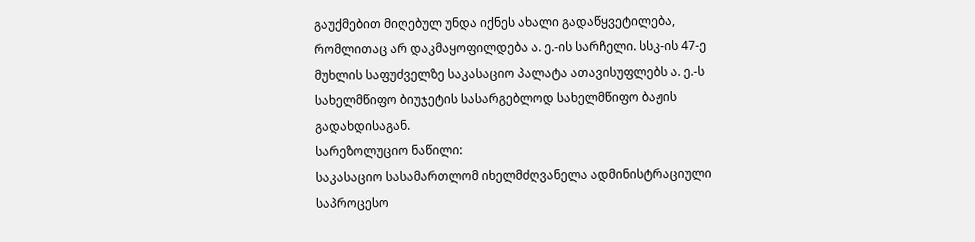გაუქმებით მიღებულ უნდა იქნეს ახალი გადაწყვეტილება, რომლითაც არ დაკმაყოფილდება ა. ე.-ის სარჩელი. სსკ-ის 47-ე მუხლის საფუძველზე საკასაციო პალატა ათავისუფლებს ა. ე.-ს სახელმწიფო ბიუჯეტის სასარგებლოდ სახელმწიფო ბაჟის გადახდისაგან.
სარეზოლუციო ნაწილი:
საკასაციო სასამართლომ იხელმძღვანელა ადმინისტრაციული საპროცესო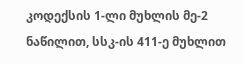კოდექსის 1-ლი მუხლის მე-2 ნაწილით, სსკ-ის 411-ე მუხლით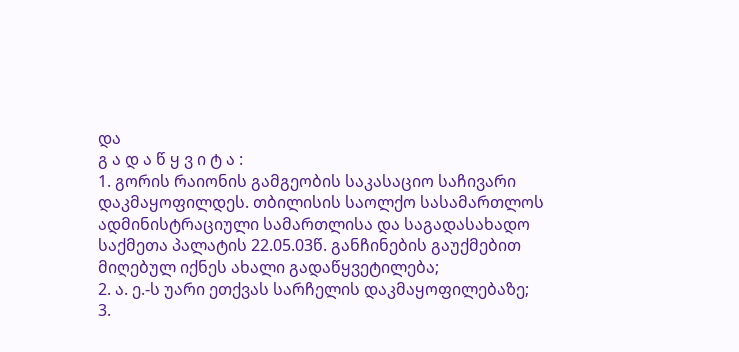და
გ ა დ ა წ ყ ვ ი ტ ა :
1. გორის რაიონის გამგეობის საკასაციო საჩივარი დაკმაყოფილდეს. თბილისის საოლქო სასამართლოს ადმინისტრაციული სამართლისა და საგადასახადო საქმეთა პალატის 22.05.03წ. განჩინების გაუქმებით მიღებულ იქნეს ახალი გადაწყვეტილება;
2. ა. ე.-ს უარი ეთქვას სარჩელის დაკმაყოფილებაზე;
3.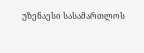უზენაესი სასამართლოს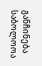განჩინება საბოლოოა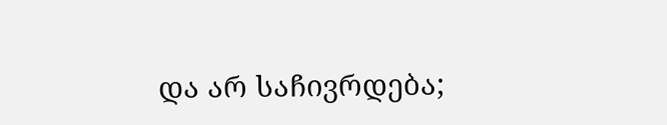და არ საჩივრდება;